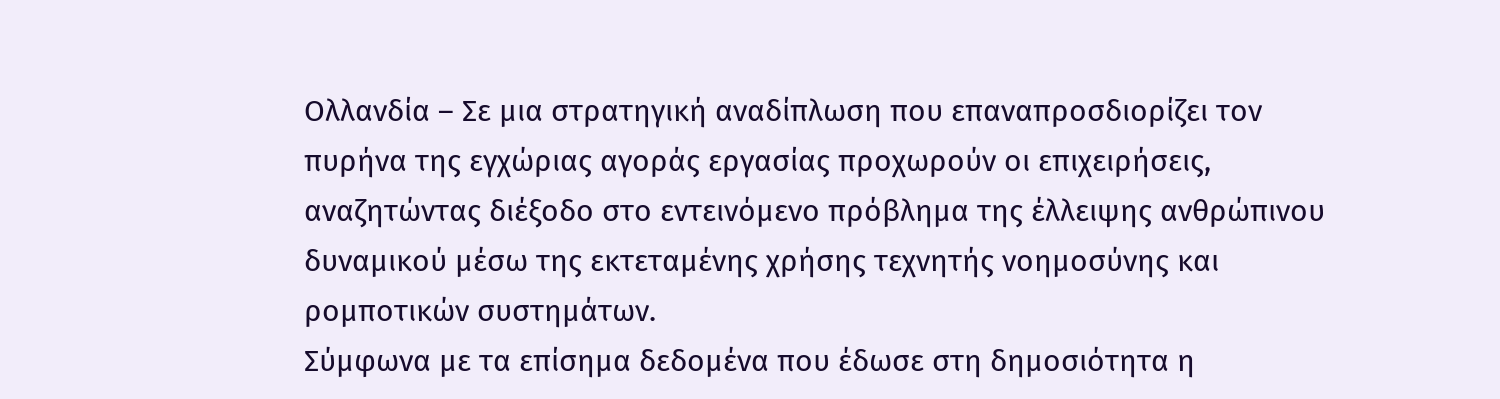Ολλανδία – Σε μια στρατηγική αναδίπλωση που επαναπροσδιορίζει τον πυρήνα της εγχώριας αγοράς εργασίας προχωρούν οι επιχειρήσεις, αναζητώντας διέξοδο στο εντεινόμενο πρόβλημα της έλλειψης ανθρώπινου δυναμικού μέσω της εκτεταμένης χρήσης τεχνητής νοημοσύνης και ρομποτικών συστημάτων.
Σύμφωνα με τα επίσημα δεδομένα που έδωσε στη δημοσιότητα η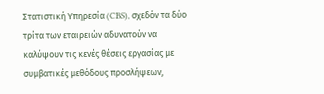Στατιστική Υπηρεσία (CBS), σχεδόν τα δύο τρίτα των εταιρειών αδυνατούν να καλύψουν τις κενές θέσεις εργασίας με συμβατικές μεθόδους προσλήψεων,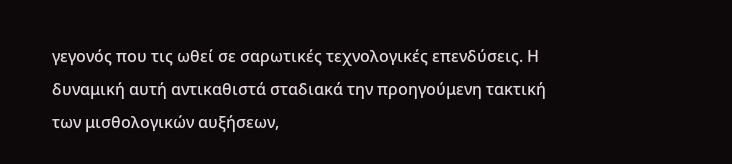γεγονός που τις ωθεί σε σαρωτικές τεχνολογικές επενδύσεις. Η δυναμική αυτή αντικαθιστά σταδιακά την προηγούμενη τακτική των μισθολογικών αυξήσεων,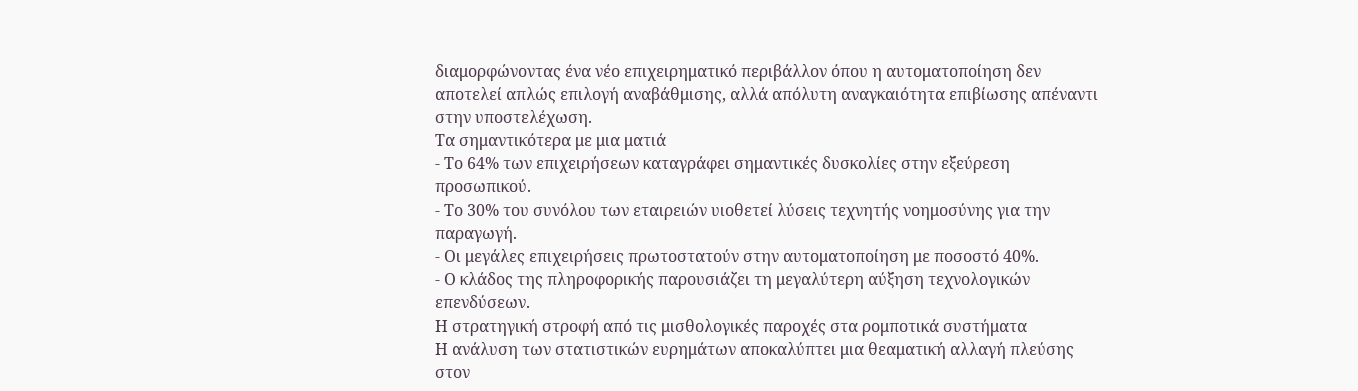διαμορφώνοντας ένα νέο επιχειρηματικό περιβάλλον όπου η αυτοματοποίηση δεν αποτελεί απλώς επιλογή αναβάθμισης, αλλά απόλυτη αναγκαιότητα επιβίωσης απέναντι στην υποστελέχωση.
Τα σημαντικότερα με μια ματιά
- Το 64% των επιχειρήσεων καταγράφει σημαντικές δυσκολίες στην εξεύρεση προσωπικού.
- Το 30% του συνόλου των εταιρειών υιοθετεί λύσεις τεχνητής νοημοσύνης για την παραγωγή.
- Οι μεγάλες επιχειρήσεις πρωτοστατούν στην αυτοματοποίηση με ποσοστό 40%.
- Ο κλάδος της πληροφορικής παρουσιάζει τη μεγαλύτερη αύξηση τεχνολογικών επενδύσεων.
Η στρατηγική στροφή από τις μισθολογικές παροχές στα ρομποτικά συστήματα
Η ανάλυση των στατιστικών ευρημάτων αποκαλύπτει μια θεαματική αλλαγή πλεύσης στον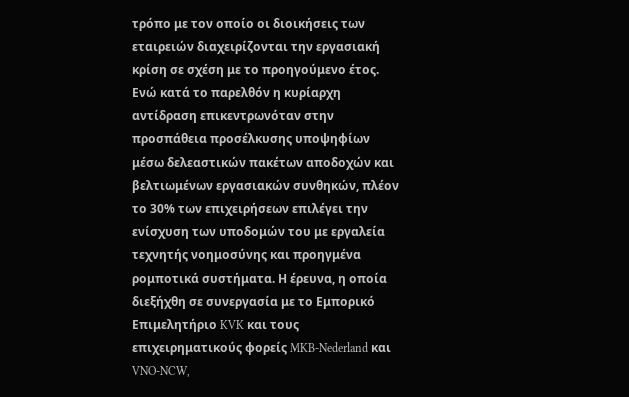τρόπο με τον οποίο οι διοικήσεις των εταιρειών διαχειρίζονται την εργασιακή κρίση σε σχέση με το προηγούμενο έτος. Ενώ κατά το παρελθόν η κυρίαρχη αντίδραση επικεντρωνόταν στην προσπάθεια προσέλκυσης υποψηφίων μέσω δελεαστικών πακέτων αποδοχών και βελτιωμένων εργασιακών συνθηκών, πλέον το 30% των επιχειρήσεων επιλέγει την ενίσχυση των υποδομών του με εργαλεία τεχνητής νοημοσύνης και προηγμένα ρομποτικά συστήματα. Η έρευνα, η οποία διεξήχθη σε συνεργασία με το Εμπορικό Επιμελητήριο KVK και τους επιχειρηματικούς φορείς MKB-Nederland και VNO-NCW,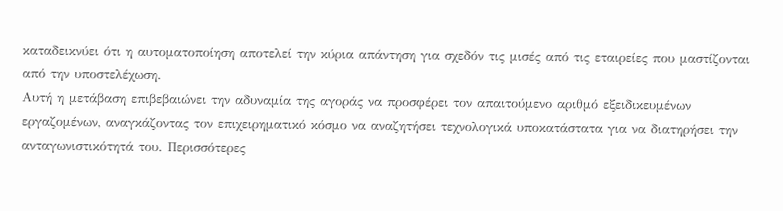καταδεικνύει ότι η αυτοματοποίηση αποτελεί την κύρια απάντηση για σχεδόν τις μισές από τις εταιρείες που μαστίζονται από την υποστελέχωση.
Αυτή η μετάβαση επιβεβαιώνει την αδυναμία της αγοράς να προσφέρει τον απαιτούμενο αριθμό εξειδικευμένων εργαζομένων, αναγκάζοντας τον επιχειρηματικό κόσμο να αναζητήσει τεχνολογικά υποκατάστατα για να διατηρήσει την ανταγωνιστικότητά του. Περισσότερες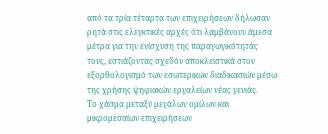από τα τρία τέταρτα των επιχειρήσεων δήλωσαν ρητά στις ελεγκτικές αρχές ότι λαμβάνουν άμεσα μέτρα για την ενίσχυση της παραγωγικότητάς τους, εστιάζοντας σχεδόν αποκλειστικά στον εξορθολογισμό των εσωτερικών διαδικασιών μέσω της χρήσης ψηφιακών εργαλείων νέας γενιάς.
Το χάσμα μεταξύ μεγάλων ομίλων και μικρομεσαίων επιχειρήσεων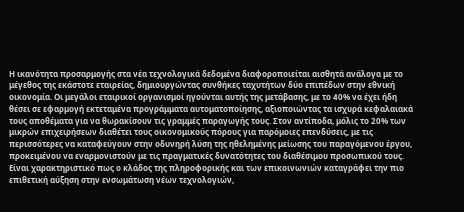Η ικανότητα προσαρμογής στα νέα τεχνολογικά δεδομένα διαφοροποιείται αισθητά ανάλογα με το μέγεθος της εκάστοτε εταιρείας, δημιουργώντας συνθήκες ταχυτήτων δύο επιπέδων στην εθνική οικονομία. Οι μεγάλοι εταιρικοί οργανισμοί ηγούνται αυτής της μετάβασης, με το 40% να έχει ήδη θέσει σε εφαρμογή εκτεταμένα προγράμματα αυτοματοποίησης, αξιοποιώντας τα ισχυρά κεφαλαιακά τους αποθέματα για να θωρακίσουν τις γραμμές παραγωγής τους. Στον αντίποδα, μόλις το 20% των μικρών επιχειρήσεων διαθέτει τους οικονομικούς πόρους για παρόμοιες επενδύσεις, με τις περισσότερες να καταφεύγουν στην οδυνηρή λύση της ηθελημένης μείωσης του παραγόμενου έργου, προκειμένου να εναρμονιστούν με τις πραγματικές δυνατότητες του διαθέσιμου προσωπικού τους.
Είναι χαρακτηριστικό πως ο κλάδος της πληροφορικής και των επικοινωνιών καταγράφει την πιο επιθετική αύξηση στην ενσωμάτωση νέων τεχνολογιών,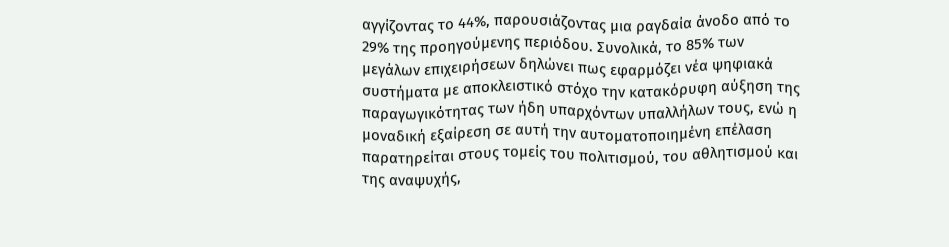αγγίζοντας το 44%, παρουσιάζοντας μια ραγδαία άνοδο από το 29% της προηγούμενης περιόδου. Συνολικά, το 85% των μεγάλων επιχειρήσεων δηλώνει πως εφαρμόζει νέα ψηφιακά συστήματα με αποκλειστικό στόχο την κατακόρυφη αύξηση της παραγωγικότητας των ήδη υπαρχόντων υπαλλήλων τους, ενώ η μοναδική εξαίρεση σε αυτή την αυτοματοποιημένη επέλαση παρατηρείται στους τομείς του πολιτισμού, του αθλητισμού και της αναψυχής,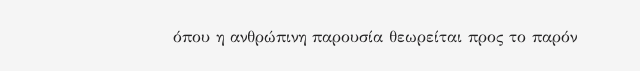όπου η ανθρώπινη παρουσία θεωρείται προς το παρόν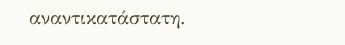αναντικατάστατη.